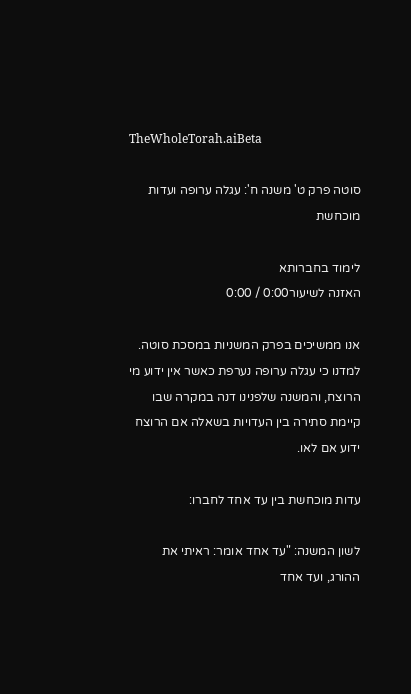TheWholeTorah.aiBeta

סוטה פרק ט' משנה ח': עגלה ערופה ועדות מוכחשת

לימוד בחברותא
האזנה לשיעור0:00 / 0:00

אנו ממשיכים בפרק המשניות במסכת סוטה. למדנו כי עגלה ערופה נערפת כאשר אין ידוע מי הרוצח, והמשנה שלפנינו דנה במקרה שבו קיימת סתירה בין העדויות בשאלה אם הרוצח ידוע אם לאו.

עדות מוכחשת בין עד אחד לחברו:

לשון המשנה: "עד אחד אומר: ראיתי את ההורג, ועד אחד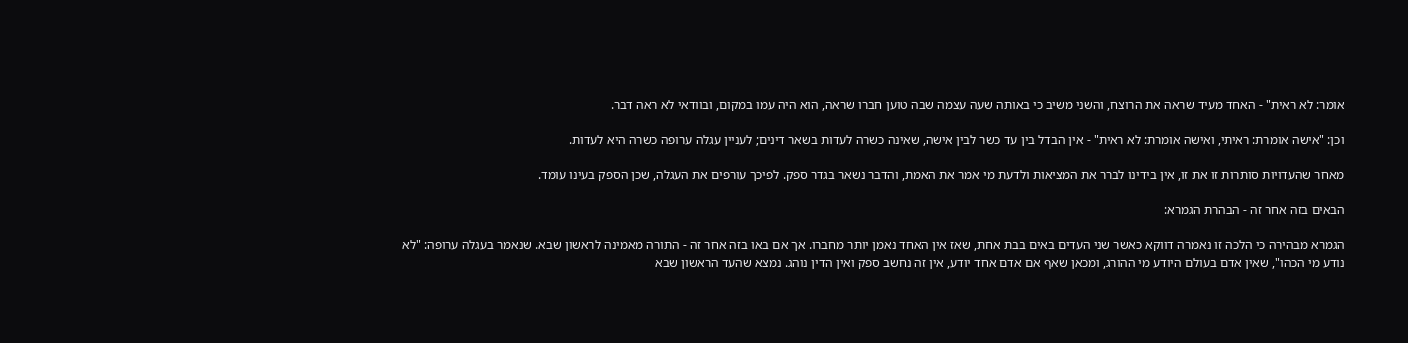אומר: לא ראית" - האחד מעיד שראה את הרוצח, והשני משיב כי באותה שעה עצמה שבה טוען חברו שראה, הוא היה עמו במקום, ובוודאי לא ראה דבר.

וכן: "אישה אומרת: ראיתי, ואישה אומרת: לא ראית" - אין הבדל בין עד כשר לבין אישה, שאינה כשרה לעדות בשאר דינים; לעניין עגלה ערופה כשרה היא לעדות.

מאחר שהעדויות סותרות זו את זו, אין בידינו לברר את המציאות ולדעת מי אמר את האמת, והדבר נשאר בגדר ספק. לפיכך עורפים את העגלה, שכן הספק בעינו עומד.

הבאים בזה אחר זה - הבהרת הגמרא:

הגמרא מבהירה כי הלכה זו נאמרה דווקא כאשר שני העדים באים בבת אחת, שאז אין האחד נאמן יותר מחברו. אך אם באו בזה אחר זה - התורה מאמינה לראשון שבא. שנאמר בעגלה ערופה: "לא נודע מי הכהו", שאין אדם בעולם היודע מי ההורג, ומכאן שאף אם אדם אחד יודע, אין זה נחשב ספק ואין הדין נוהג. נמצא שהעד הראשון שבא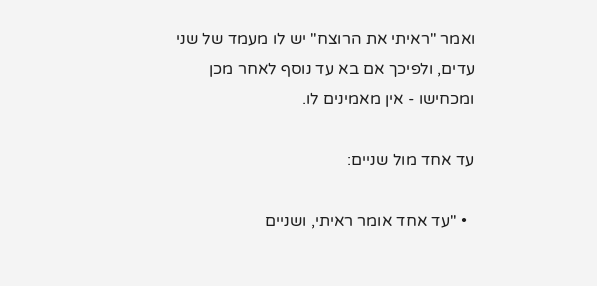ואמר "ראיתי את הרוצח" יש לו מעמד של שני עדים, ולפיכך אם בא עד נוסף לאחר מכן ומכחישו - אין מאמינים לו.

עד אחד מול שניים:

  • "עד אחד אומר ראיתי, ושניים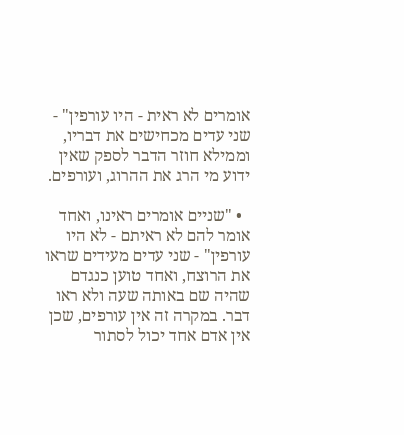אומרים לא ראית - היו עורפין" - שני עדים מכחישים את דבריו, וממילא חוזר הדבר לספק שאין ידוע מי הרג את ההרוג, ועורפים.

  • "שניים אומרים ראינו, ואחד אומר להם לא ראיתם - לא היו עורפין" - שני עדים מעידים שראו את הרוצח, ואחד טוען כנגדם שהיה שם באותה שעה ולא ראו דבר. במקרה זה אין עורפים, שכן אין אדם אחד יכול לסתור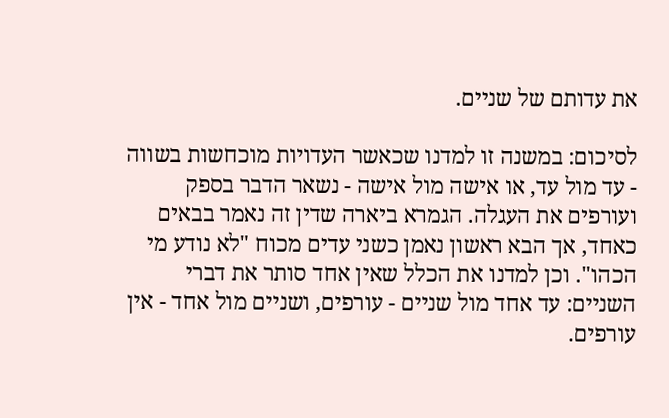את עדותם של שניים.

לסיכום: במשנה זו למדנו שכאשר העדויות מוכחשות בשווה - עד מול עד, או אישה מול אישה - נשאר הדבר בספק ועורפים את העגלה. הגמרא ביארה שדין זה נאמר בבאים כאחד, אך הבא ראשון נאמן כשני עדים מכוח "לא נודע מי הכהו". וכן למדנו את הכלל שאין אחד סותר את דברי השניים: עד אחד מול שניים - עורפים, ושניים מול אחד - אין עורפים.